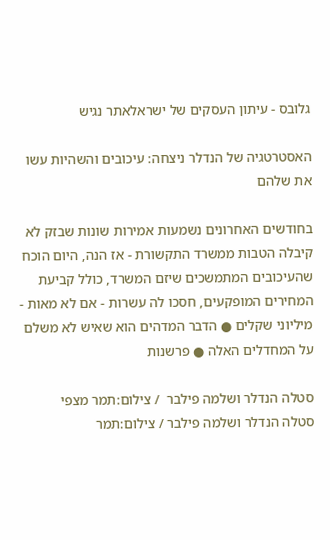גלובס - עיתון העסקים של ישראלאתר נגיש

האסטרטגיה של הנדלר ניצחה: עיכובים והשהיות עשו את שלהם

בחודשים האחרונים נשמעות אמירות שונות שבזק לא קיבלה הטבות ממשרד התקשורת - אז הנה, היום הוכח שהעיכובים המתמשכים שיזם המשרד, כולל קביעת המחירים המופקעים, חסכו לה עשרות - אם לא מאות - מיליוני שקלים ● הדבר המדהים הוא שאיש לא משלם על המחדלים האלה ● פרשנות

סטלה הנדלר ושלמה פילבר  / צילום:תמר מצפי
סטלה הנדלר ושלמה פילבר / צילום:תמר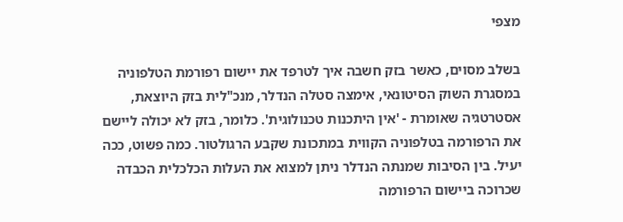מצפי

בשלב מסוים, כאשר בזק חשבה איך לטרפד את יישום רפורמת הטלפוניה במסגרת השוק הסיטונאי, אימצה סטלה הנדלר, מנכ"לית בזק היוצאת, אסטרטגיה שאומרת - 'אין היתכנות טכנולוגית'. כלומר, בזק לא יכולה ליישם את הרפורמה בטלפוניה הקווית במתכונת שקבע הרגולטור. כמה פשוט, ככה יעיל. בין הסיבות שמנתה הנדלר ניתן למצוא את העלות הכלכלית הכבדה שכרוכה ביישום הרפורמה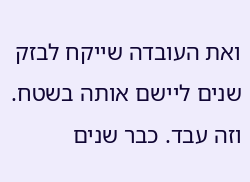ואת העובדה שייקח לבזק שנים ליישם אותה בשטח. וזה עבד. כבר שנים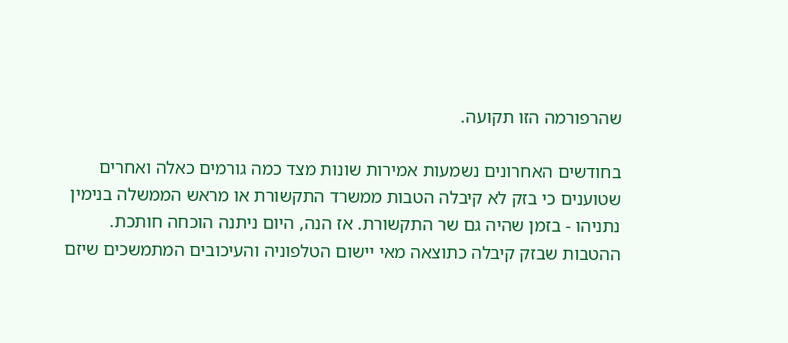שהרפורמה הזו תקועה.

בחודשים האחרונים נשמעות אמירות שונות מצד כמה גורמים כאלה ואחרים שטוענים כי בזק לא קיבלה הטבות ממשרד התקשורת או מראש הממשלה בנימין נתניהו - בזמן שהיה גם שר התקשורת. אז הנה, היום ניתנה הוכחה חותכת. ההטבות שבזק קיבלה כתוצאה מאי יישום הטלפוניה והעיכובים המתמשכים שיזם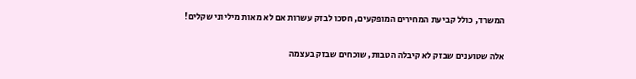המשרד, כולל קביעת המחירים המופקעים, חסכו לבזק עשרות אם לא מאות מיליוני שקלים!

אלה שטוענים שבזק לא קיבלה הטבות, שוכחים שבזק בעצמה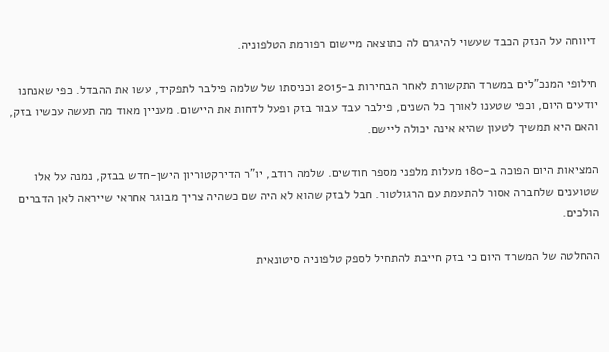דיווחה על הנזק הכבד שעשוי להיגרם לה כתוצאה מיישום רפורמת הטלפוניה.

חילופי המנכ"לים במשרד התקשורת לאחר הבחירות ב-2015 וכניסתו של שלמה פילבר לתפקיד, עשו את ההבדל. כפי שאנחנו יודעים היום, וכפי שטענו לאורך כל השנים, פילבר עבד עבור בזק ופעל לדחות את היישום. מעניין מאוד מה תעשה עכשיו בזק, והאם היא תמשיך לטעון שהיא אינה יכולה ליישם.

המציאות היום הפוכה ב-180 מעלות מלפני מספר חודשים. שלמה רודב, יו"ר הדירקטוריון הישן-חדש בבזק, נמנה על אלו שטוענים שלחברה אסור להתעמת עם הרגולטור. חבל לבזק שהוא לא היה שם כשהיה צריך מבוגר אחראי שייראה לאן הדברים הולכים.

ההחלטה של המשרד היום כי בזק חייבת להתחיל לספק טלפוניה סיטונאית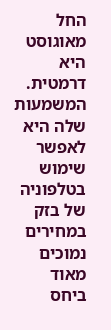החל מאוגוסט היא דרמטית. המשמעות שלה היא לאפשר שימוש בטלפוניה של בזק במחירים נמוכים מאוד ביחס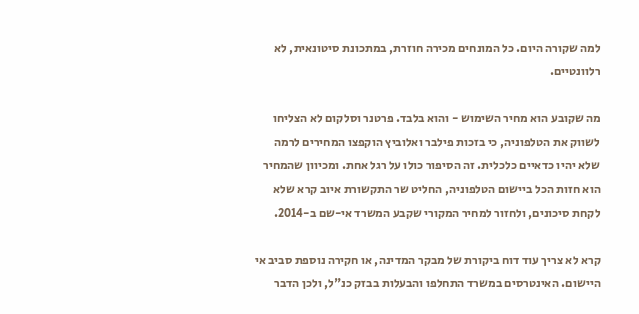למה שקורה היום. כל המונחים מכירה חוזרת, במתכונת סיטונאית, לא רלוונטיים.

מה שקובע הוא מחיר השימוש - והוא בלבד. פרטנר וסלקום לא הצליחו לשווק את הטלפוניה, כי בזכות פילבר ואלוביץ הוקפצו המחירים לרמה שלא יהיו כדאיים כלכלית. זה הסיפור כולו על רגל אחת. ומכיוון שהמחיר הוא חזות הכל ביישום הטלפוניה, החליט שר התקשורת איוב קרא שלא לקחת סיכונים, ולחזור למחיר המקורי שקבע המשרד אי-שם ב-2014.

קרא לא צריך עוד דוח ביקורת של מבקר המדינה, או חקירה נוספת סביב אי היישום. האינטרסים במשרד התחלפו והבעלות בבזק כנ"ל, ולכן הדבר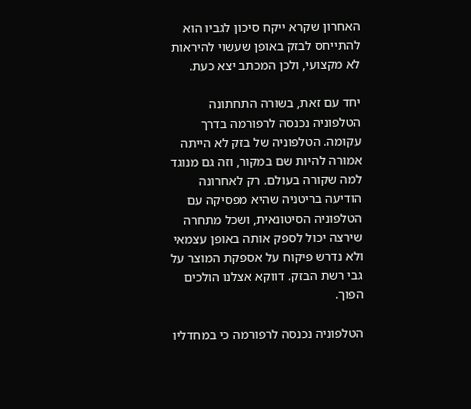האחרון שקרא ייקח סיכון לגביו הוא להתייחס לבזק באופן שעשוי להיראות לא מקצועי, ולכן המכתב יצא כעת.

יחד עם זאת, בשורה התחתונה הטלפוניה נכנסה לרפורמה בדרך עקומה. הטלפוניה של בזק לא הייתה אמורה להיות שם במקור, וזה גם מנוגד למה שקורה בעולם. רק לאחרונה הודיעה בריטניה שהיא מפסיקה עם הטלפוניה הסיטונאית, ושכל מתחרה שירצה יכול לספק אותה באופן עצמאי ולא נדרש פיקוח על אספקת המוצר על גבי רשת הבזק. דווקא אצלנו הולכים הפוך.

הטלפוניה נכנסה לרפורמה כי במחדליו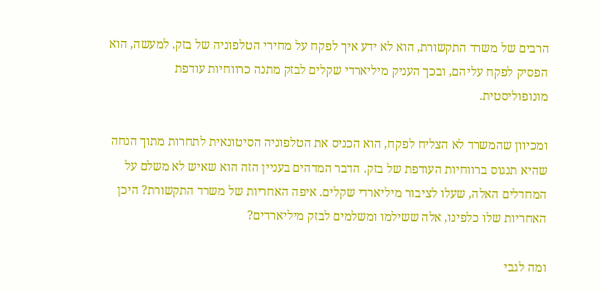הרבים של משרד התקשורת, הוא לא ידע איך לפקח על מחירי הטלפוניה של בזק. למעשה, הוא הפסיק לפקח עליהם, ובכך העניק מיליארדי שקלים לבזק מתנה כרווחיות עודפת מונופוליסטית.

ומכיוון שהמשרד לא הצליח לפקח, הוא הכניס את הטלפוניה הסיטונאית לתחרות מתוך הנחה שהיא תנגוס ברווחיות העודפת של בזק. הדבר המדהים בעניין הזה הוא שאיש לא משלם על המחדלים האלה, שעלו לציבור מיליארדי שקלים. איפה האחריות של משרד התקשורת? היכן האחריות שלו כלפינו, אלה ששילמו ומשלמים לבזק מיליארדים?

ומה לגבי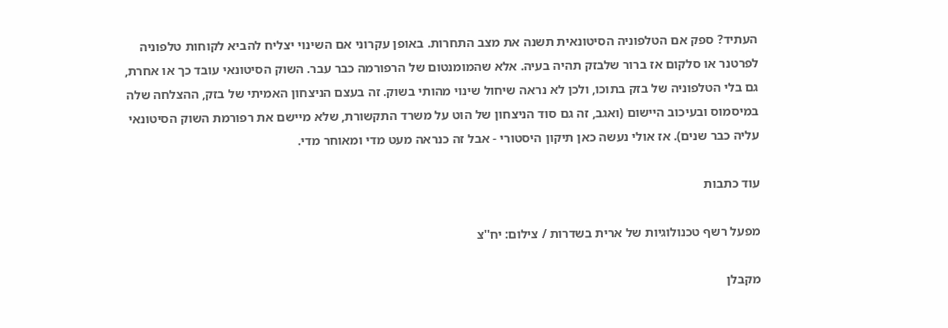העתיד? ספק אם הטלפוניה הסיטונאית תשנה את מצב התחרות. באופן עקרוני אם השינוי יצליח להביא לקוחות טלפוניה לפרטנר או סלקום אז ברור שלבזק תהיה בעיה. אלא שהמומנטום של הרפורמה כבר עבר. השוק הסיטונאי עובד כך או אחרת, גם בלי הטלפוניה של בזק בתוכו, ולכן לא נראה שיחול שינוי מהותי בשוק. זה בעצם הניצחון האמיתי של בזק, ההצלחה שלה במיסמוס ובעיכוב היישום (ואגב, זה גם סוד הניצחון של הוט על משרד התקשורת, שלא מיישם את רפורמת השוק הסיטונאי עליה כבר שנים). אז אולי נעשה כאן תיקון היסטורי - אבל זה כנראה מעט מדי ומאוחר מדי.

עוד כתבות

מפעל רשף טכנולוגיות של ארית בשדרות / צילום: יח''צ

מקבלן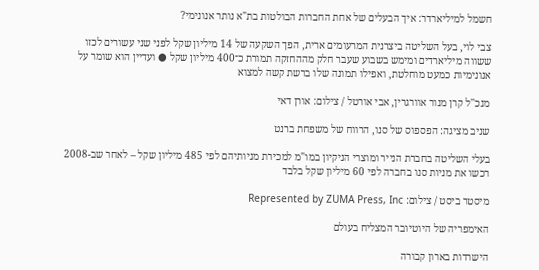חשמל למיליארדר: איך הבעלים של אחת החברות הבולטות בת"א נותר אנונימי?

צבי לוי, בעל השליטה ביצרנית המרעומים ארית, הפך השקעה של 14 מיליון שקל לפני שני עשורים לכזו ששווה מיליארדים ומימש בשבוע שעבר חלק מההחזקה תמורת כ־400 מיליון שקל ● ועדיין הוא שומר על אנונימיות כמעט מוחלטת, ואפילו תמונה שלו ברשת קשה למצוא

מנכ''ל קרן מנור אוורגרין, אבי אורטל / צילום: אורן דאי

שניב מציגה: הפספוס של סנו, הרווח של משפחת ברנט

בעלי השליטה בחברת הנייר ומוצרי הניקיון במו"מ למכירת מניותיהם לפי 485 מיליון שקל – לאחר שב-2008 רכשו את מניות סנו בחברה לפי 60 מיליון שקל בלבד

מיסטר ביסט / צילום: Represented by ZUMA Press, Inc

האימפריה של היוטיובר המצליח בעולם

הישרדות בארון קבורה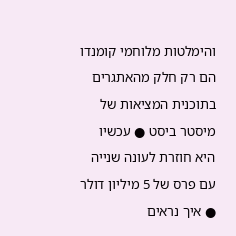והימלטות מלוחמי קומנדו הם רק חלק מהאתגרים בתוכנית המציאות של מיסטר ביסט ● עכשיו היא חוזרת לעונה שנייה עם פרס של 5 מיליון דולר ● איך נראים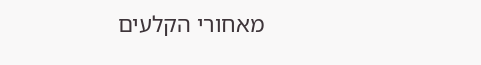מאחורי הקלעים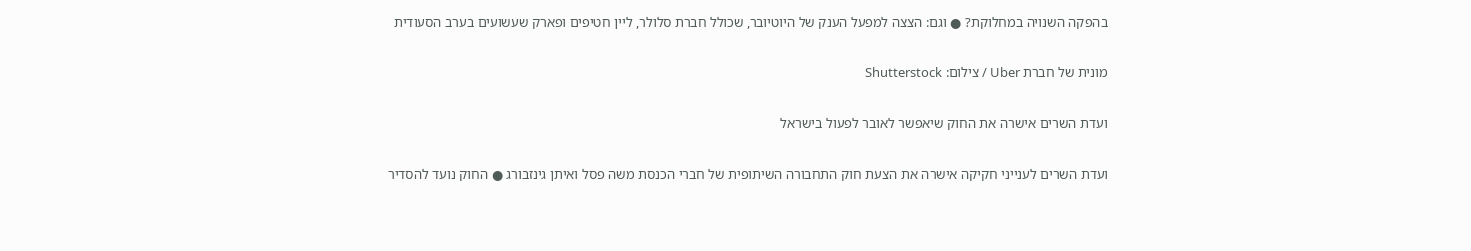בהפקה השנויה במחלוקת? ● וגם: הצצה למפעל הענק של היוטיובר, שכולל חברת סלולר, ליין חטיפים ופארק שעשועים בערב הסעודית

מונית של חברת Uber / צילום: Shutterstock

ועדת השרים אישרה את החוק שיאפשר לאובר לפעול בישראל

ועדת השרים לענייני חקיקה אישרה את הצעת חוק התחבורה השיתופית של חברי הכנסת משה פסל ואיתן גינזבורג ● החוק נועד להסדיר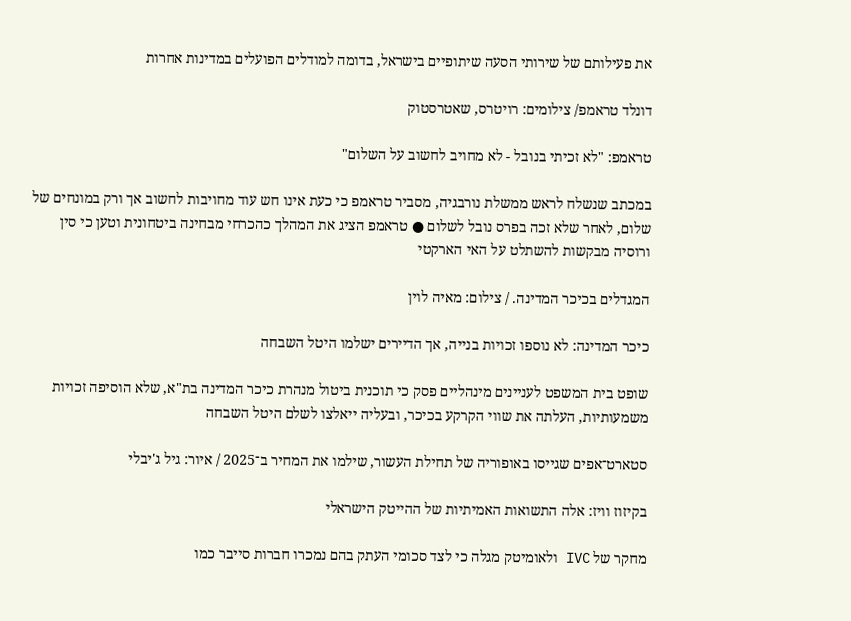את פעילותם של שירותי הסעה שיתופיים בישראל, בדומה למודלים הפועלים במדינות אחרות

דונלד טראמפ/ צילומים: רויטרס, שאטרסטוק

טראמפ: "לא זכיתי בנובל - לא מחויב לחשוב על השלום"

במכתב שנשלח לראש ממשלת נורבגיה, מסביר טראמפ כי כעת אינו חש עוד מחויבות לחשוב אך ורק במונחים של שלום, לאחר שלא זכה בפרס נובל לשלום ● טראמפ הציג את המהלך כהכרחי מבחינה ביטחונית וטען כי סין ורוסיה מבקשות להשתלט על האי הארקטי

המגדלים בכיכר המדינה. / צילום: מאיה לוין

כיכר המדינה: לא נוספו זכויות בנייה, אך הדיירים ישלמו היטל השבחה

שופט בית המשפט לעניינים מינהליים פסק כי תוכנית ביטול מנהרת כיכר המדינה בת"א, שלא הוסיפה זכויות משמעותיות, העלתה את שווי הקרקע בכיכר, ובעליה ייאלצו לשלם היטל השבחה

סטארט־אפים שגייסו באופוריה של תחילת העשור, שילמו את המחיר ב־2025 / איור: גיל ג'יבלי

בקיזוז וויז: אלה התשואות האמיתיות של ההייטק הישראלי

מחקר של IVC ולאומיטק מגלה כי לצד סכומי העתק בהם נמכרו חברות סייבר כמו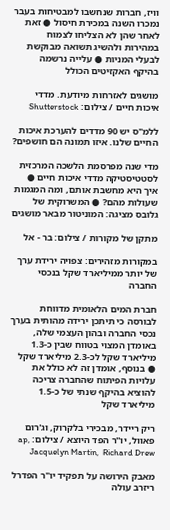וויז, חברות שנחשבו למבטיחות בעבר נמכרו השנה במכירת חיסול ● זאת לאחר שהן לא הצליחו לצמוח במהירות ולהשיג תשואה מבוקשת לבעלי המניות ● עלייה נרשמה בהיקף האקזיטים הכולל

מושגים לאזרחות מיודעת. מדדי איכות חיים / צילום: Shutterstock

ללמ"ס יש 90 מדדים להערכת איכות החיים שלנו. איזו תמונה הם חושפים?

מדי שנה מפרסמת הלשכה המרכזית לסטטיסטיקה מדדי איכות חיים ● איך היא מחשבת אותם, ומה המגמות שעולות מהם? ● המשרוקית של גלובס מציגה: המוניטור מבאר מושגים

מתקן של מקורות / צילום: בר - אל

במקורות מזהירים: צפויה ירידת ערך של יותר ממיליארד שקל בנכסי החברה

חברת המים הלאומית מדווחת לבורסה כי תיתכן ירידה מהותית בערך נכסי החברה ובהון העצמי שלה, באומדן המצוי בטווח שבין כ-1.3 מיליארד שקל לכ-2.3 מיליארד שקל ● בנוסף, אומדן זה לא כולל את עלויות הפיתוח שהחברה צריכה להוציא בהיקף שנתי של כ-1.5 מיליארד שקל

ריק ריידר, מבכירי בלקרוק, וג'רום פאוול, יו''ר הפד היוצא / צילום: ap, Jacquelyn Martin,  Richard Drew

מאבק הירושה על תפקיד יו"ר הפדרל ריזרב עולה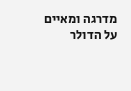מדרגה ומאיים על הדולר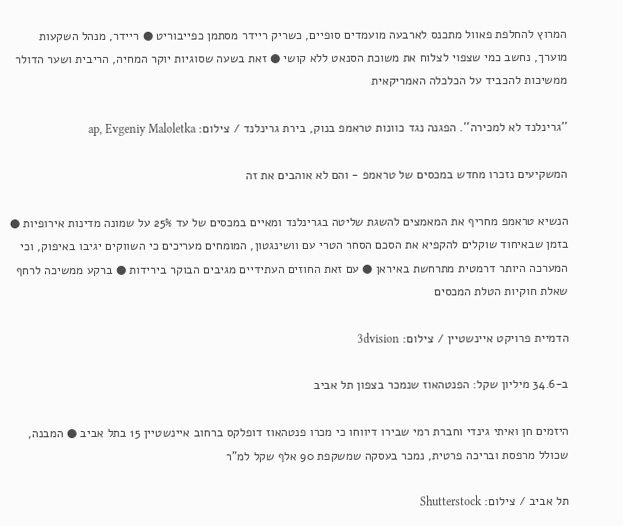המרוץ להחלפת פאוול מתכנס לארבעה מועמדים סופיים, כשריק ריידר מסתמן כפייבוריט ● ריידר, מנהל השקעות מוערך, נחשב כמי שצפוי לצלוח את משוכת הסנאט ללא קושי ● זאת בשעה שסוגיות יוקר המחיה, הריבית ושער הדולר ממשיכות להכביד על הכלכלה האמריקאית

''גרינלנד לא למכירה''. הפגנה נגד כוונות טראמפ בנוק, בירת גרינלנד / צילום: ap, Evgeniy Maloletka

המשקיעים נזכרו מחדש במכסים של טראמפ - והם לא אוהבים את זה

הנשיא טראמפ מחריף את המאמצים להשגת שליטה בגרינלנד ומאיים במכסים של עד 25% על שמונה מדינות אירופיות ● בזמן שבאיחוד שוקלים להקפיא את הסכם הסחר הטרי עם וושינגטון, המומחים מעריכים כי השווקים יגיבו באיפוק, וכי המערכה היותר דרמטית מתרחשת באיראן ● עם זאת החוזים העתידיים מגיבים הבוקר בירידות ● ברקע ממשיכה לרחף שאלת חוקיות הטלת המכסים

הדמיית פרויקט איינשטיין / צילום: 3dvision

ב-34.6 מיליון שקל: הפנטהאוז שנמכר בצפון תל אביב

היזמים חן ואיתי גינדי וחברת רמי שבירו דיווחו כי מכרו פנטהאוז דופלקס ברחוב איינשטיין 15 בתל אביב ● המבנה, שכולל מרפסת ובריכה פרטית, נמכר בעסקה שמשקפת 90 אלף שקל למ"ר

תל אביב / צילום: Shutterstock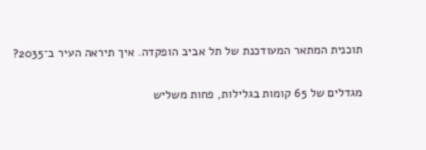תוכנית המתאר המעודכנת של תל אביב הופקדה. איך תיראה העיר ב־2035?

מגדלים של 65 קומות בגלילות, פחות משליש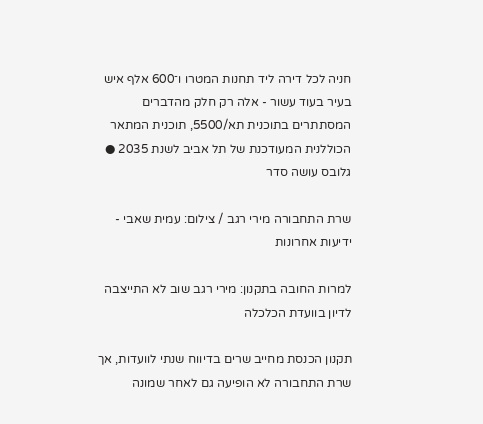חניה לכל דירה ליד תחנות המטרו ו־600 אלף איש בעיר בעוד עשור - אלה רק חלק מהדברים המסתתרים בתוכנית תא/5500, תוכנית המתאר הכוללנית המעודכנת של תל אביב לשנת 2035 ● גלובס עושה סדר

שרת התחבורה מירי רגב / צילום: עמית שאבי - ידיעות אחרונות

למרות החובה בתקנון: מירי רגב שוב לא התייצבה לדיון בוועדת הכלכלה

תקנון הכנסת מחייב שרים בדיווח שנתי לוועדות, אך שרת התחבורה לא הופיעה גם לאחר שמונה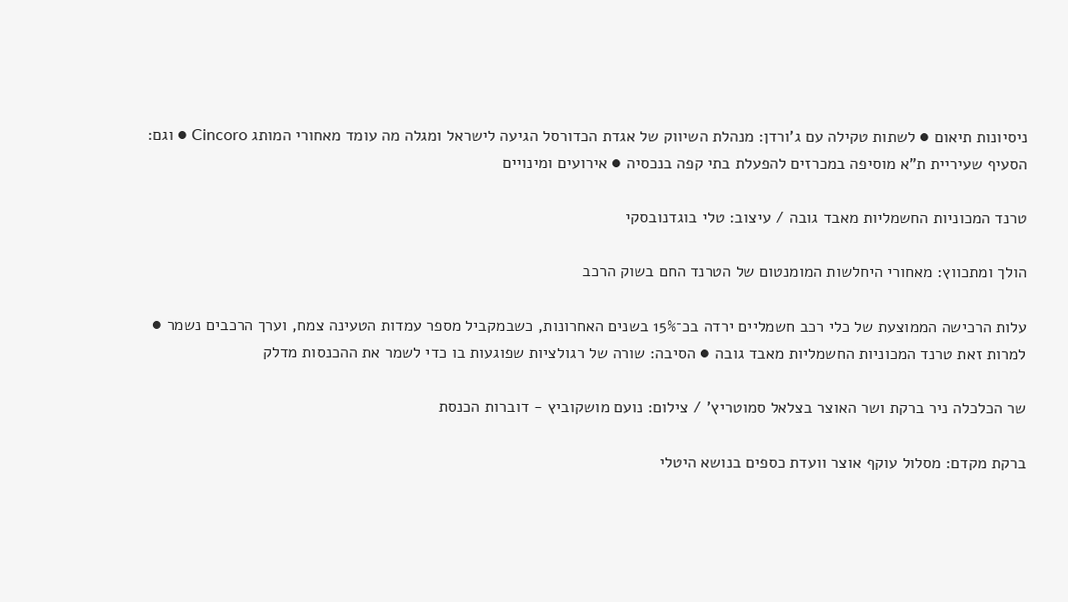ניסיונות תיאום ● לשתות טקילה עם ג'ורדן: מנהלת השיווק של אגדת הכדורסל הגיעה לישראל ומגלה מה עומד מאחורי המותג Cincoro ● וגם: הסעיף שעיריית ת"א מוסיפה במכרזים להפעלת בתי קפה בנכסיה ● אירועים ומינויים

טרנד המכוניות החשמליות מאבד גובה / עיצוב: טלי בוגדנובסקי

הולך ומתכווץ: מאחורי היחלשות המומנטום של הטרנד החם בשוק הרכב

עלות הרכישה הממוצעת של כלי רכב חשמליים ירדה בכ־15% בשנים האחרונות, כשבמקביל מספר עמדות הטעינה צמח, וערך הרכבים נשמר ● למרות זאת טרנד המכוניות החשמליות מאבד גובה ● הסיבה: שורה של רגולציות שפוגעות בו כדי לשמר את ההכנסות מדלק

שר הכלכלה ניר ברקת ושר האוצר בצלאל סמוטריץ' / צילום: נועם מושקוביץ - דוברות הכנסת

ברקת מקדם: מסלול עוקף אוצר וועדת כספים בנושא היטלי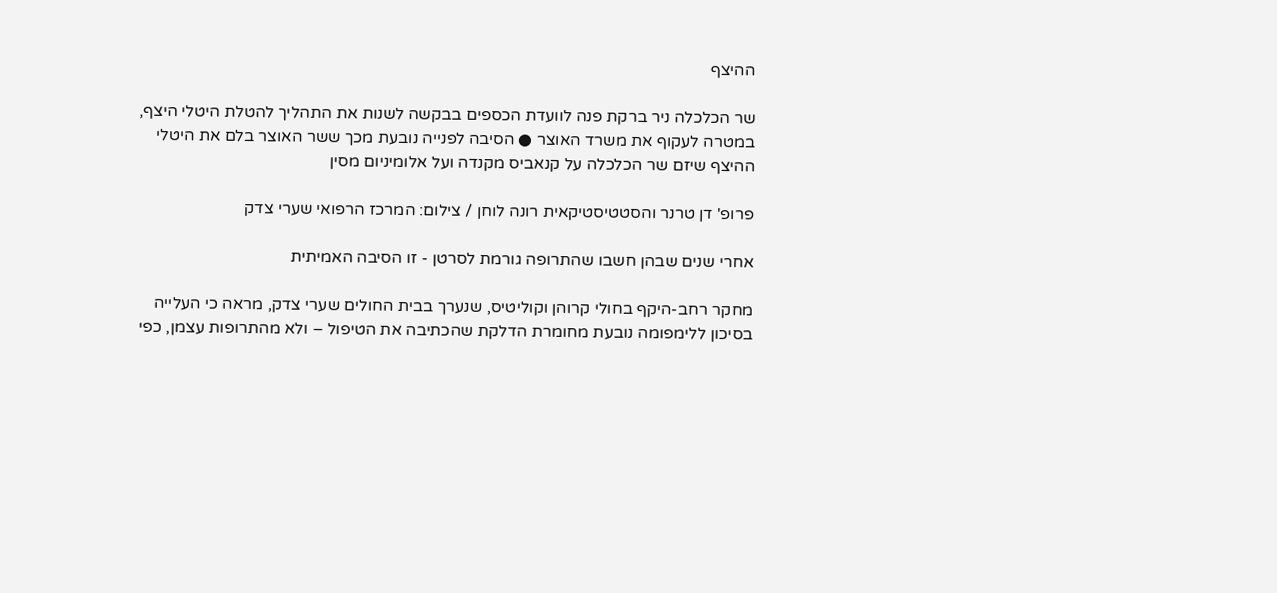ההיצף

שר הכלכלה ניר ברקת פנה לוועדת הכספים בבקשה לשנות את התהליך להטלת היטלי היצף, במטרה לעקוף את משרד האוצר ● הסיבה לפנייה נובעת מכך ששר האוצר בלם את היטלי ההיצף שיזם שר הכלכלה על קנאביס מקנדה ועל אלומיניום מסין

פרופ' דן טרנר והסטטיסטיקאית רונה לוחן / צילום: המרכז הרפואי שערי צדק

אחרי שנים שבהן חשבו שהתרופה גורמת לסרטן - זו הסיבה האמיתית

מחקר רחב-היקף בחולי קרוהן וקוליטיס, שנערך בבית החולים שערי צדק, מראה כי העלייה בסיכון ללימפומה נובעת מחומרת הדלקת שהכתיבה את הטיפול – ולא מהתרופות עצמן, כפי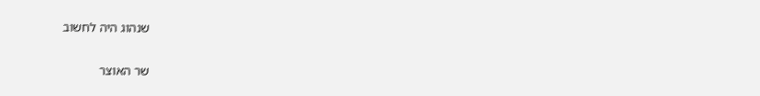שנהוג היה לחשוב

שר האוצר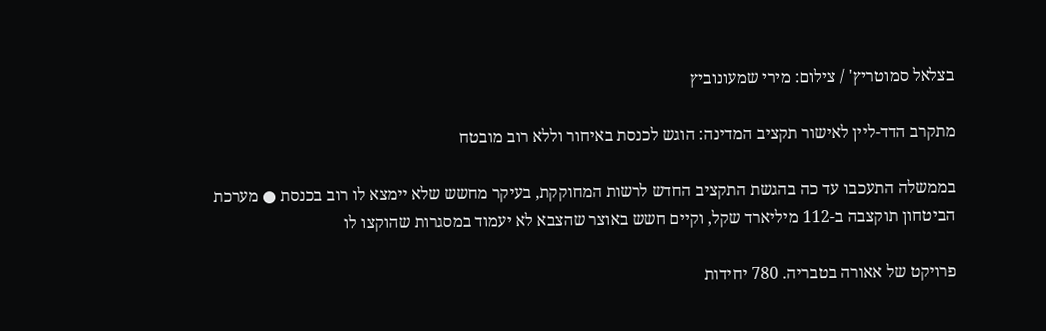בצלאל סמוטריץ' / צילום: מירי שמעונוביץ

מתקרב הדד-ליין לאישור תקציב המדינה: הוגש לכנסת באיחור וללא רוב מובטח

בממשלה התעכבו עד כה בהגשת התקציב החדש לרשות המחוקקת, בעיקר מחשש שלא יימצא לו רוב בכנסת ● מערכת הביטחון תוקצבה ב-112 מיליארד שקל, וקיים חשש באוצר שהצבא לא יעמוד במסגרות שהוקצו לו

פרויקט של אאורה בטבריה. 780 יחידות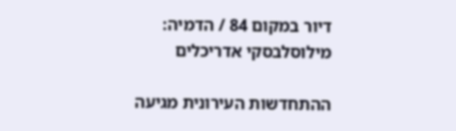דיור במקום 84 / הדמיה: מילוסלבסקי אדריכלים

ההתחדשות העירונית מגיעה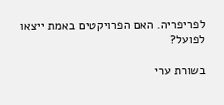לפריפריה. האם הפרויקטים באמת ייצאו לפועל?

בשורת ערי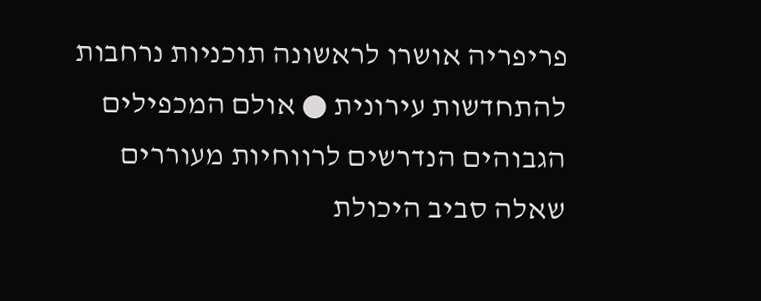פריפריה אושרו לראשונה תוכניות נרחבות להתחדשות עירונית ● אולם המכפילים הגבוהים הנדרשים לרווחיות מעוררים שאלה סביב היכולת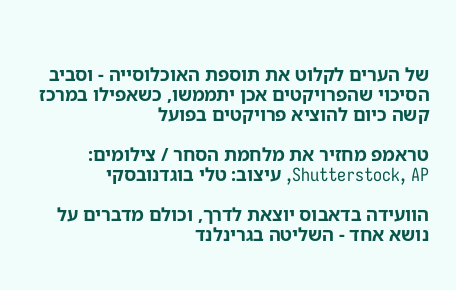של הערים לקלוט את תוספת האוכלוסייה - וסביב הסיכוי שהפרויקטים אכן יתממשו, כשאפילו במרכז קשה כיום להוציא פרויקטים בפועל

טראמפ מחזיר את מלחמת הסחר / צילומים: Shutterstock, AP, עיצוב: טלי בוגדנובסקי

הוועידה בדאבוס יוצאת לדרך, וכולם מדברים על נושא אחד - השליטה בגרינלנד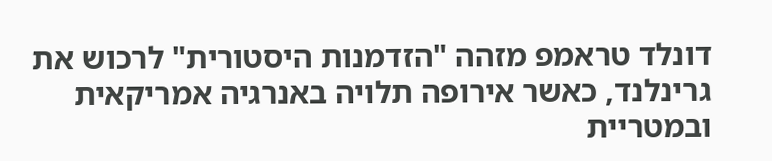דונלד טראמפ מזהה "הזדמנות היסטורית" לרכוש את גרינלנד, כאשר אירופה תלויה באנרגיה אמריקאית ובמטריית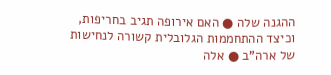ההגנה שלה ● האם אירופה תגיב בחריפות, וכיצד ההתחממות הגלובלית קשורה לנחישות של ארה"ב ● אלה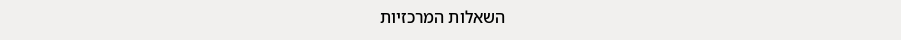השאלות המרכזיות